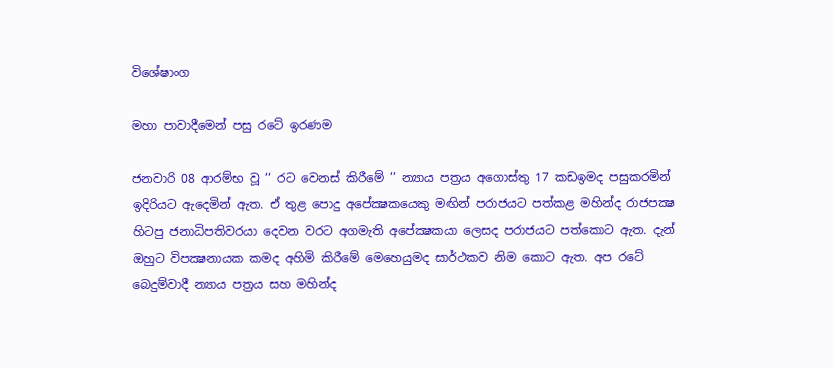විශේෂාංග

මහා පාවාදීමෙන් පසු රටේ ඉරණම

ජනවාරි 08 ආරම්භ වූ ‘‘ රට වෙනස් කිරීමේ ’’ න්‍යාය පත්‍රය අගොස්තු 17 කඩඉමද පසුකරමින් ඉදිරියට ඇදෙමින් ඇත. ඒ තුළ පොදු අපේක්‍ෂකයෙකු මඟින් පරාජයට පත්කළ මහින්ද රාජපක්‍ෂ හිටපු ජනාධිපතිවරයා දෙවන වරට අගමැති අපේක්‍ෂකයා ලෙසද පරාජයට පත්කොට ඇත. දැන් ඔහුට විපක්‍ෂනායක කමද අහිමි කිරීමේ මෙහෙයුමද සාර්ථකව නිම කොට ඇත. අප රටේ බෙදුම්වාදී න්‍යාය පත්‍රය සහ මහින්ද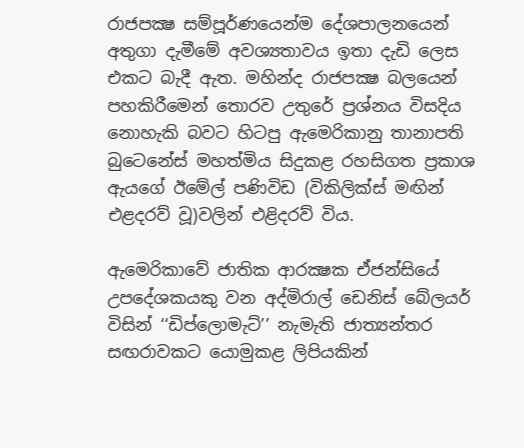රාජපක්‍ෂ සම්පූර්ණයෙන්ම දේශපාලනයෙන් අතුගා දැමීමේ අවශ්‍යතාවය ඉතා දැඩි ලෙස එකට බැදී ඇත. මහින්ද රාජපක්‍ෂ බලයෙන් පහකිරීමෙන් තොරව උතුරේ ප්‍රශ්නය විසදිය නොහැකි බවට හිටපු ඇමෙරිකානු තානාපති බුටෙනේස් මහත්මිය සිදුකළ රහසිගත ප්‍රකාශ ඇයගේ ඊමේල් පණිවිඩ (විකිලික්ස් මඟින් එළදරව් වූ)වලින් එළිදරව් විය.

ඇමෙරිකාවේ ජාතික ආරක්‍ෂක ඒජන්සියේ උපදේශකයකු වන අද්මිරාල් ඩෙනිස් බේලයර් විසින් ‘‘ඩිප්ලොමැට්’’ නැමැති ජාත්‍යන්තර සඟරාවකට යොමුකළ ලිපියකින්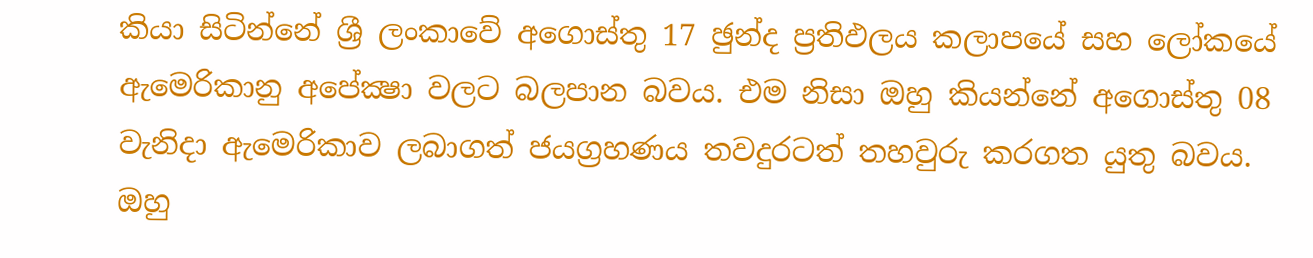කියා සිටින්නේ ශ්‍රී ලංකාවේ අගොස්තු 17 ඡුන්ද ප්‍රතිඵලය කලාපයේ සහ ලෝකයේ ඇමෙරිකානු අපේක්‍ෂා වලට බලපාන බවය. එම නිසා ඔහු කියන්නේ අගොස්තු 08 වැනිදා ඇමෙරිකාව ලබාගත් ජයග්‍රහණය තවදුරටත් තහවුරු කරගත යුතු බවය. ඔහු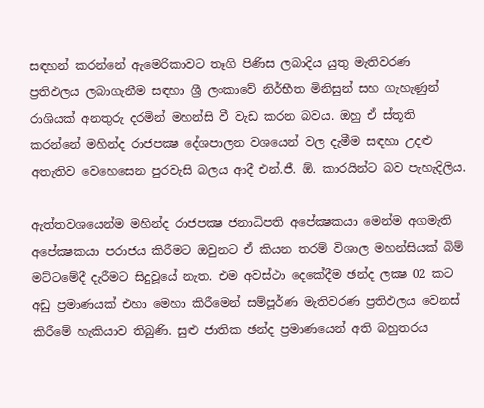සඳහන් කරන්නේ ඇමෙරිකාවට තෑගි පිණිස ලබාදිය යුතු මැතිවරණ ප්‍රතිඵලය ලබාගැනීම සඳහා ශ්‍රී ලංකාවේ නිර්භීත මිනිසුන් සහ ගැහැණුන් රාශියක් අනතුරු දරමින් මහන්සි වී වැඩ කරන බවය. ඔහු ඒ ස්තූති කරන්නේ මහින්ද රාජපක්‍ෂ දේශපාලන වශයෙන් වල දැමීම සඳහා උදළු අතැතිව වෙහෙසෙන පුරවැසි බලය ආදී එන්.ජී. ඕ. කාරයින්ට බව පැහැදිලිය.

ඇත්තවශයෙන්ම මහින්ද රාජපක්‍ෂ ජනාධිපති අපේක්‍ෂකයා මෙන්ම අගමැති අපේක්‍ෂකයා පරාජය කිරීමට ඔවුනට ඒ කියන තරම් විශාල මහන්සියක් බිම් මට්ටමේදී දැරීමට සිදුවූයේ නැත. එම අවස්ථා දෙකේදීම ඡන්ද ලක්‍ෂ 02 කට අඩු ප්‍රමාණයක් එහා මෙහා කිරීමෙන් සම්පූර්ණ මැතිවරණ ප්‍රතිඵලය වෙනස් කිරීමේ හැකියාව තිබුණි. සුළු ජාතික ඡන්ද ප්‍රමාණයෙන් අති බහුතරය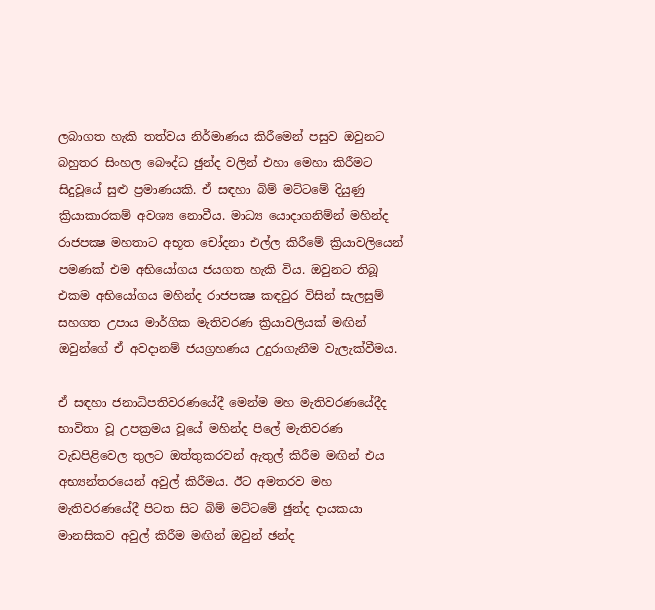ලබාගත හැකි තත්වය නිර්මාණය කිරීමෙන් පසුව ඔවුනට බහුතර සිංහල බෞද්ධ ඡුන්ද වලින් එහා මෙහා කිරීමට සිදුවූයේ සුළු ප්‍රමාණයකි. ඒ සඳහා බිම් මට්ටමේ දියුණු ක්‍රියාකාරකම් අවශ්‍ය නොවීය. මාධ්‍ය යොදාගනිම්න් මහින්ද රාජපක්‍ෂ මහතාට අභූත චෝදනා එල්ල කිරීමේ ක්‍රියාවලියෙන් පමණක් එම අභියෝගය ජයගත හැකි විය. ඔවුනට තිබූ එකම අභියෝගය මහින්ද රාජපක්‍ෂ කඳවුර විසින් සැලසුම් සහගත උපාය මාර්ගික මැතිවරණ ක්‍රියාවලියක් මඟින් ඔවුන්ගේ ඒ අවදානම් ජයග්‍රහණය උදුරාගැනීම වැලැක්වීමය.

ඒ සඳහා ජනාධිපතිවරණයේදී මෙන්ම මහ මැතිවරණයේදීද භාවිතා වූ උපක්‍රමය වූයේ මහින්ද පිලේ මැතිවරණ වැඩපිළිවෙල තුලට ඔත්තුකරවන් ඇතුල් කිරීම මඟින් එය අභ්‍යන්තරයෙන් අවුල් කිරීමය. ඊට අමතරව මහ මැතිවරණයේදී පිටත සිට බිම් මට්ටමේ ඡුන්ද දායකයා මානසිකව අවුල් කිරීම මඟින් ඔවුන් ඡන්ද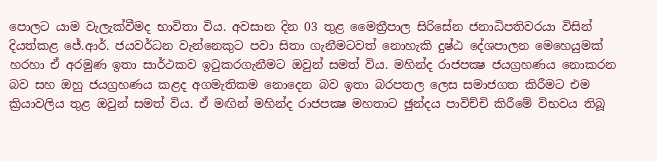පොලට යාම වැලැක්වීමද භාවිතා විය. අවසාන දින 03 තුළ මෛත්‍රීපාල සිරිසේන ජනාධිපතිවරයා විසින් දියත්කළ ජේ.ආර්. ජයවර්ධන වැන්නෙකුට පවා සිතා ගැනීමටවත් නොහැකි දුෂ්ඨ දේශපාලන මෙහෙයුමක් හරහා ඒ අරමුණ ඉතා සාර්ථකව ඉටුකරගැනීමට ඔවුන් සමත් විය. මහින්ද රාජපක්‍ෂ ජයග්‍රහණය නොකරන බව සහ ඔහු ජයග්‍රහණය කළද අගමැතිකම නොදෙන බව ඉතා බරපතල ලෙස සමාජගත කිරීමට එම ක්‍රියාවලිය තුළ ඔවුන් සමත් විය. ඒ මඟින් මහින්ද රාජපක්‍ෂ මහතාට ඡුන්දය පාවිච්චි කිරීමේ විභවය තිබූ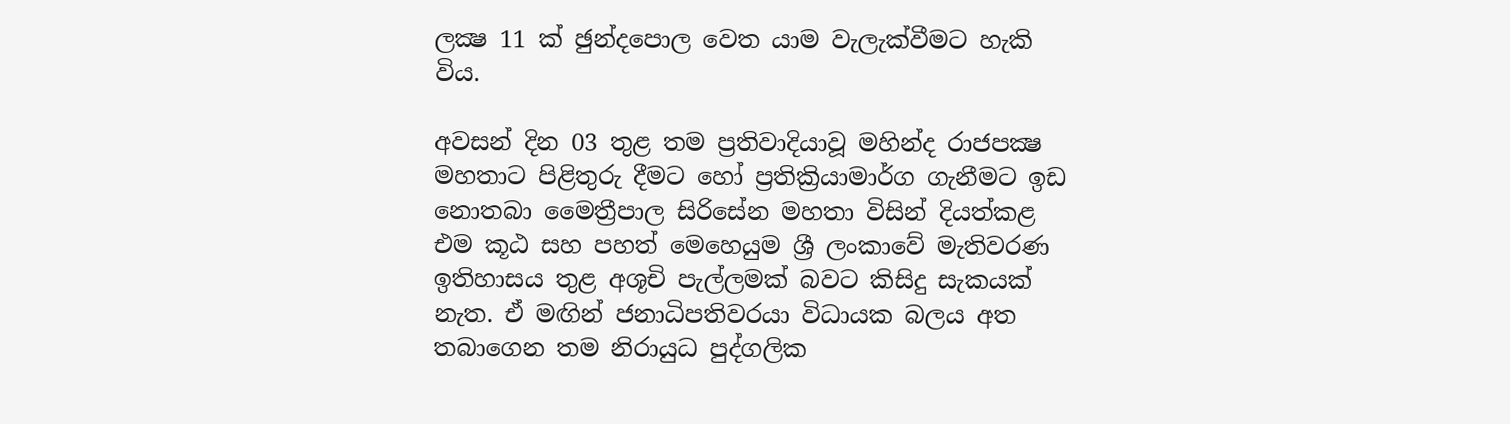ලක්‍ෂ 11 ක් ඡුන්දපොල වෙත යාම වැලැක්වීමට හැකි විය.

අවසන් දින 03 තුළ තම ප්‍රතිවාදියාවූ මහින්ද රාජපක්‍ෂ මහතාට පිළිතුරු දීමට හෝ ප්‍රතික්‍රියාමාර්ග ගැනීමට ඉඩ නොතබා මෛත්‍රීපාල සිරිසේන මහතා විසින් දියත්කළ එම කූඨ සහ පහත් මෙහෙයුම ශ්‍රී ලංකාවේ මැතිවරණ ඉතිහාසය තුළ අශූචි පැල්ලමක් බවට කිසිදු සැකයක් නැත. ඒ මඟින් ජනාධිපතිවරයා විධායක බලය අත තබාගෙන තම නිරායුධ පුද්ගලික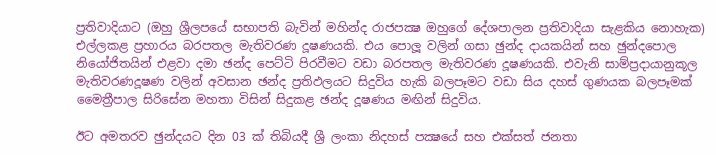ප්‍රතිවාදියාට (ඔහු ශ්‍රීලපයේ සභාපති බැවින් මහින්ද රාජපක්‍ෂ ඔහුගේ දේශපාලන ප්‍රතිවාදියා සැළකිය නොහැක) එල්ලකළ ප්‍රහාරය බරපතල මැතිවරණ දූෂණයකි. එය පොලූ වලින් ගසා ඡුන්ද දායකයින් සහ ඡුන්දපොල නියෝජිතයින් එළවා දමා ඡන්ද පෙට්ටි පිරවීමට වඩා බරපතල මැතිවරණ දූෂණයකි. එවැනි සාම්ප්‍රදායානුකූල මැතිවරණදූෂණ වලින් අවසාන ඡන්ද ප්‍රතිඵලයට සිදුවිය හැකි බලපෑමට වඩා සිය දහස් ගුණයක බලපෑමක් මෛත්‍රීපාල සිරිසේන මහතා විසින් සිදුකළ ඡන්ද දූෂණය මඟින් සිදුවිය.

ඊට අමතරව ඡුන්දයට දින 03 ක් තිබියදී ශ්‍රී ලංකා නිදහස් පක්‍ෂයේ සහ එක්සත් ජනතා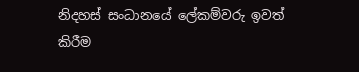නිදහස් සංධානයේ ලේකම්වරු ඉවත් කිරීම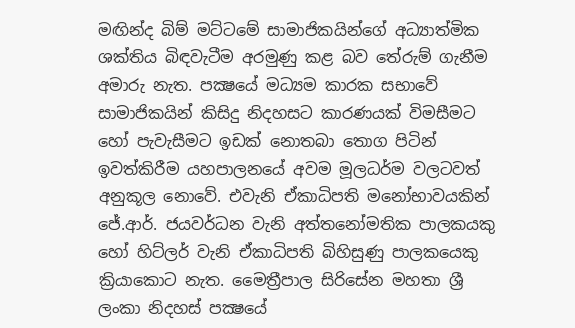මඟින්ද බිම් මට්ටමේ සාමාජිකයින්ගේ අධ්‍යාත්මික ශක්තිය බිඳවැටීම අරමුණු කළ බව තේරුම් ගැනීම අමාරු නැත. පක්‍ෂයේ මධ්‍යම කාරක සභාවේ සාමාජිකයින් කිසිදු නිදහසට කාරණයක් විමසීමට හෝ පැවැසීමට ඉඩක් නොතබා තොග පිටින් ඉවත්කිරීම යහපාලනයේ අවම මූලධර්ම වලටවත් අනුකූල නොවේ. එවැනි ඒකාධිපති මනෝභාවයකින් ජේ.ආර්. ජයවර්ධන වැනි අත්තනෝමතික පාලකයකු හෝ හිට්ලර් වැනි ඒකාධිපති බිහිසුණු පාලකයෙකු ක්‍රියාකොට නැත. මෛත්‍රීපාල සිරිසේන මහතා ශ්‍රී ලංකා නිදහස් පක්‍ෂයේ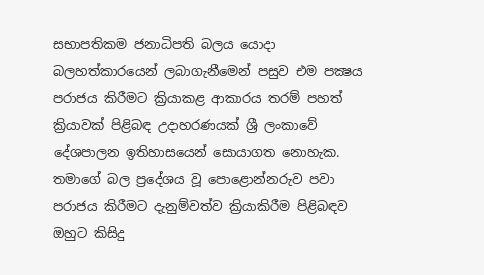සභාපතිකම ජනාධිපති බලය යොදා බලහත්කාරයෙන් ලබාගැනීමෙන් පසුව එම පක්‍ෂය පරාජය කිරීමට ක්‍රියාකළ ආකාරය තරම් පහත් ක්‍රියාවක් පිළිබඳ උදාහරණයක් ශ්‍රී ලංකාවේ දේශපාලන ඉතිහාසයෙන් සොයාගත නොහැක. තමාගේ බල ප්‍රදේශය වූ පොළොන්නරුව පවා පරාජය කිරීමට දැනුම්වත්ව ක්‍රියාකිරීම පිළිබඳව ඔහුට කිසිදු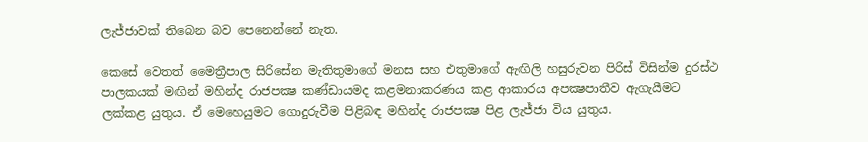ලැජ්ජාවක් තිබෙන බව පෙනෙන්නේ නැත.

කෙසේ වෙතත් මෛත්‍රීපාල සිරිසේන මැතිතුමාගේ මනස සහ එතුමාගේ ඇඟිලි හසුරුවන පිරිස් විසින්ම දුරස්ථ පාලකයක් මඟින් මහින්ද රාජපක්‍ෂ කණ්ඩායමද කළමනාකරණය කළ ආකාරය අපක්‍ෂපාතීව ඇගැයීමට ලක්කළ යුතුය. ඒ මෙහෙයුමට ගොදුරුවීම පිළිබඳ මහින්ද රාජපක්‍ෂ පිළ ලැජ්ජා විය යුතුය.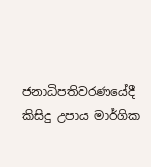ජනාධිපතිවරණයේදී කිසිදු උපාය මාර්ගික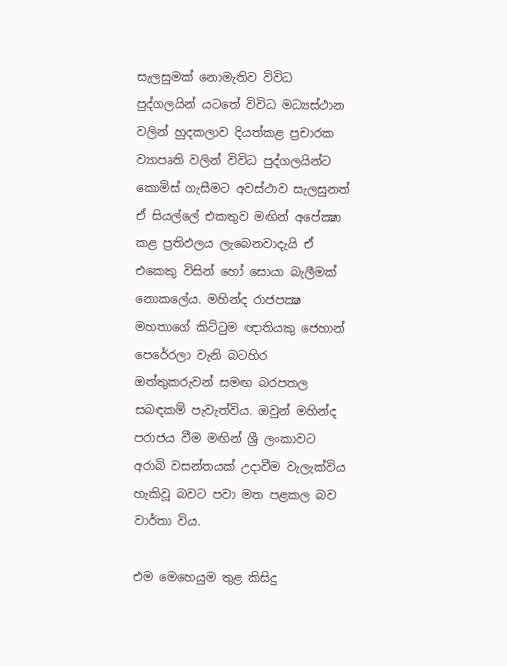සැලසුමක් නොමැතිව විවිධ පුද්ගලයින් යටතේ විවිධ මධ්‍යස්ථාන වලින් හුදකලාව දියත්කළ ප්‍රචාරක ව්‍යාපෘති වලින් විවිධ පුද්ගලයින්ට කොමිස් ගැසීමට අවස්ථාව සැලසුනත් ඒ සියල්ලේ එකතුව මඟින් අපේක්‍ෂා කළ ප්‍රතිඵලය ලැබෙනවාදැයි ඒ එකෙකු විසින් හෝ සොයා බැලීමක් නොකලේය. මහින්ද රාජපක්‍ෂ මහතාගේ කිට්ටුම ඥාතියකු ජෙහාන් පෙරේරලා වැනි බටහිර ඔත්තුකරුවන් සමඟ බරපතල සබඳකම් පැවැත්විය. ඔවුන් මහින්ද පරාජය වීම මඟින් ශ්‍රී ලංකාවට අරාබි වසන්තයක් උදාවීම වැලැක්විය හැකිවූ බවට පවා මත පළකල බව වාර්තා විය.

එම මෙහෙයුම තුළ කිසිදු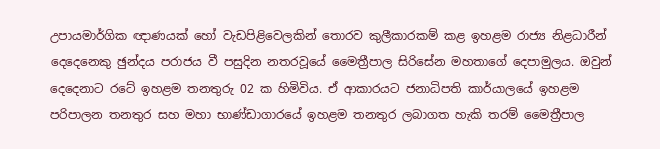උපායමාර්ගික ඥාණයක් හෝ වැඩපිළිවෙලකින් තොරව කුලීකාරකම් කළ ඉහළම රාජ්‍ය නිළධාරීන් දෙදෙනෙකු ඡුන්දය පරාජය වී පසුදින නතරවූයේ මෛත්‍රීපාල සිරිසේන මහතාගේ දෙපාමුලය. ඔවුන් දෙදෙනාට රටේ ඉහළම තනතුරු 02 ක හිමිවිය. ඒ ආකාරයට ජනාධිපති කාර්යාලයේ ඉහළම පරිපාලන තනතුර සහ මහා භාණ්ඩාගාරයේ ඉහළම තනතුර ලබාගත හැකි තරම් මෛත්‍රීපාල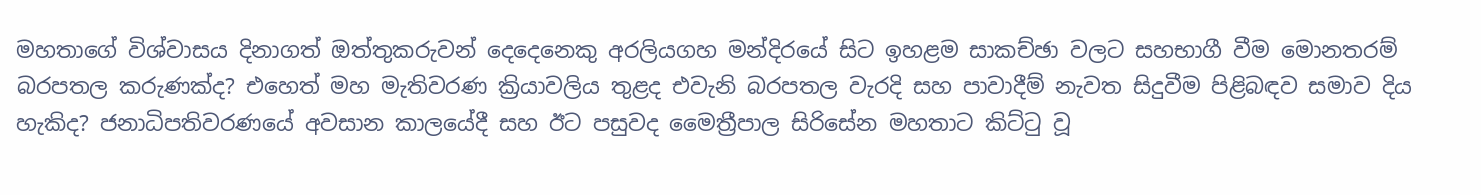මහතාගේ විශ්වාසය දිනාගත් ඔත්තුකරුවන් දෙදෙනෙකු අරලියගහ මන්දිරයේ සිට ඉහළම සාකච්ඡා වලට සහභාගී වීම මොනතරම් බරපතල කරුණක්ද? එහෙත් මහ මැතිවරණ ක්‍රියාවලිය තුළද එවැනි බරපතල වැරදි සහ පාවාදීම් නැවත සිදුවීම පිළිබඳව සමාව දිය හැකිද? ජනාධිපතිවරණයේ අවසාන කාලයේදී සහ ඊට පසුවද මෛත්‍රීපාල සිරිසේන මහතාට කිට්ටු වූ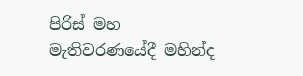පිරිස් මහ මැතිවරණයේදී මහින්ද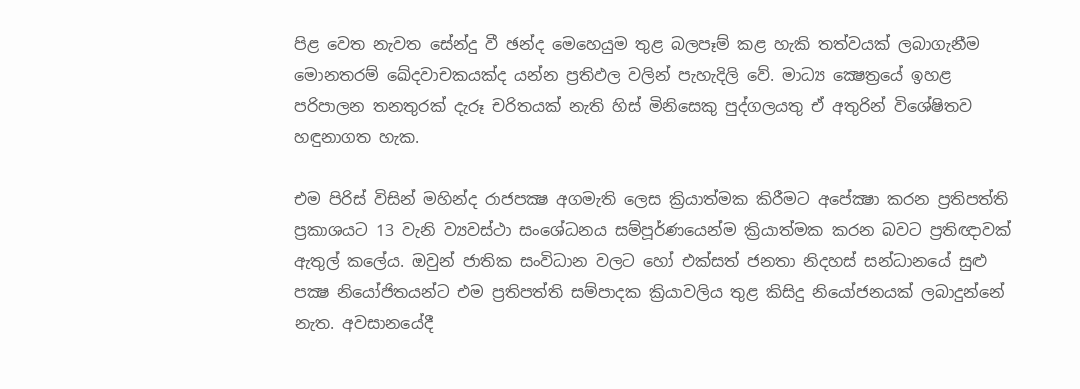පිළ වෙත නැවත සේන්දු වී ඡන්ද මෙහෙයුම තුළ බලපෑම් කළ හැකි තත්වයක් ලබාගැනීම මොනතරම් ඛේදවාචකයක්ද යන්න ප්‍රතිඵල වලින් පැහැදිලි වේ. මාධ්‍ය ක්‍ෂෙත්‍රයේ ඉහළ පරිපාලන තනතුරක් දැරූ චරිතයක් නැති හිස් මිනිසෙකු පුද්ගලයතු ඒ අතුරින් විශේෂිතව හඳුනාගත හැක.

එම පිරිස් විසින් මහින්ද රාජපක්‍ෂ අගමැති ලෙස ක්‍රියාත්මක කිරීමට අපේක්‍ෂා කරන ප්‍රතිපත්ති ප්‍රකාශයට 13 වැනි ව්‍යවස්ථා සංශේධනය සම්පූර්ණයෙන්ම ක්‍රියාත්මක කරන බවට ප්‍රතිඥාවක් ඇතුල් කලේය. ඔවුන් ජාතික සංවිධාන වලට හෝ එක්සත් ජනතා නිදහස් සන්ධානයේ සුළු පක්‍ෂ නියෝජිතයන්ට එම ප්‍රතිපත්ති සම්පාදක ක්‍රියාවලිය තුළ කිසිදු නියෝජනයක් ලබාදුන්නේ නැත. අවසානයේදී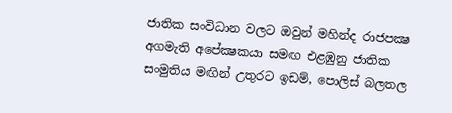ජාතික සංවිධාන වලට ඔවුන් මහින්ද රාජපක්‍ෂ අගමැති අපේක්‍ෂකයා සමඟ එළඹුනු ජාතික සංමුතිය මඟින් උතුරට ඉඩම්, පොලිස් බලතල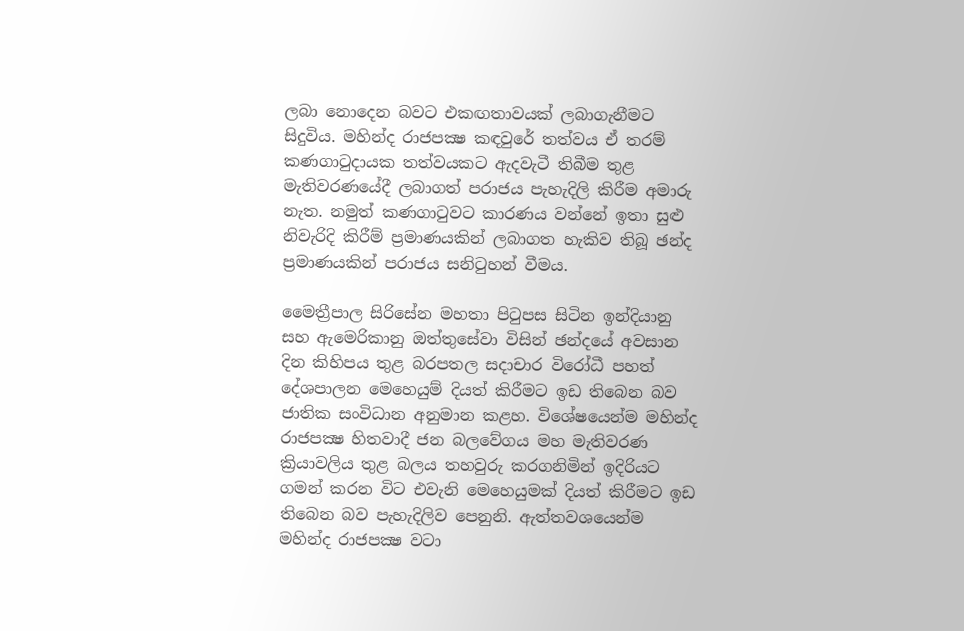ලබා නොදෙන බවට එකඟතාවයක් ලබාගැනීමට සිදුවිය. මහින්ද රාජපක්‍ෂ කඳවුරේ තත්වය ඒ තරම් කණගාටුදායක තත්වයකට ඇදවැටී තිබීම තුළ මැතිවරණයේදී ලබාගත් පරාජය පැහැදිලි කිරීම අමාරු නැත. නමුත් කණගාටුවට කාරණය වන්නේ ඉතා සුළු නිවැරිදි කිරීම් ප්‍රමාණයකින් ලබාගත හැකිව තිබූ ඡන්ද ප්‍රමාණයකින් පරාජය සනිටුහන් වීමය.

මෛත්‍රීපාල සිරිසේන මහතා පිටුපස සිටින ඉන්දියානු සහ ඇමෙරිකානු ඔත්තුසේවා විසින් ඡන්දයේ අවසාන දින කිහිපය තුළ බරපතල සදාචාර විරෝධී පහත් දේශපාලන මෙහෙයුම් දියත් කිරීමට ඉඩ තිබෙන බව ජාතික සංවිධාන අනුමාන කළහ. විශේෂයෙන්ම මහින්ද රාජපක්‍ෂ හිතවාදී ජන බලවේගය මහ මැතිවරණ ක්‍රියාවලිය තුළ බලය තහවුරු කරගනිමින් ඉදිරියට ගමන් කරන විට එවැනි මෙහෙයුමක් දියත් කිරීමට ඉඩ තිබෙන බව පැහැදිලිව පෙනුනි. ඇත්තවශයෙන්ම මහින්ද රාජපක්‍ෂ වටා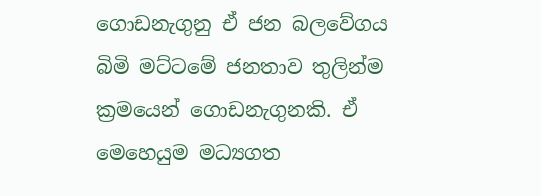ගොඩනැගුනු ඒ ජන බලවේගය බිමි මට්ටමේ ජනතාව තුලින්ම ක්‍රමයෙන් ගොඩනැගුනකි. ඒ මෙහෙයුම මධ්‍යගත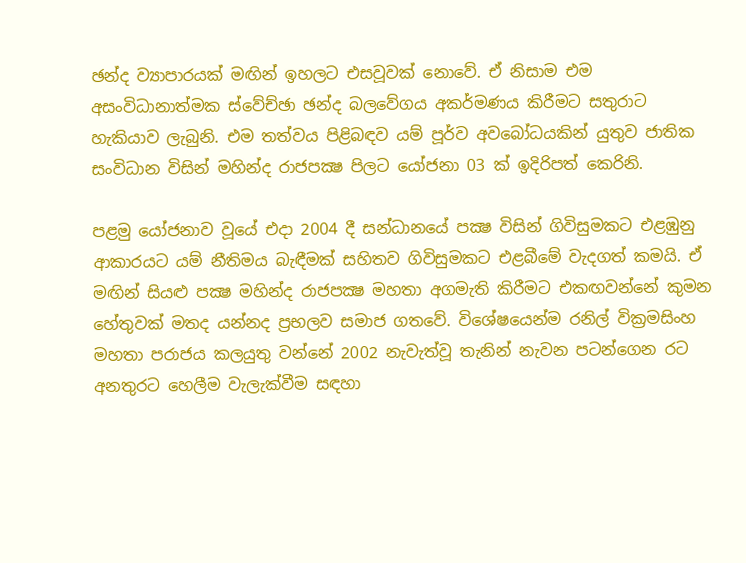ඡන්ද ව්‍යාපාරයක් මඟින් ඉහලට එසවූවක් නොවේ. ඒ නිසාම එම අසංවිධානාත්මක ස්වේච්ඡා ඡන්ද බලවේගය අකර්මණය කිරීමට සතුරාට හැකියාව ලැබුනි. එම තත්වය පිළිබඳව යම් පූර්ව අවබෝධයකින් යුතුව ජාතික සංවිධාන විසින් මහින්ද රාජපක්‍ෂ පිලට යෝජනා 03 ක් ඉදිරිපත් කෙරිනි.

පළමු යෝජනාව වූයේ එදා 2004 දී සන්ධානයේ පක්‍ෂ විසින් ගිවිසුමකට එළඹුනු ආකාරයට යම් නීතිමය බැඳීමක් සහිතව ගිවිසුමකට එළබීමේ වැදගත් කමයි. ඒ මඟින් සියළු පක්‍ෂ මහින්ද රාජපක්‍ෂ මහතා අගමැති කිරීමට එකඟවන්නේ කුමන හේතුවක් මතද යන්නද ප්‍රභලව සමාජ ගතවේ. විශේෂයෙන්ම රනිල් වික්‍රමසිංහ මහතා පරාජය කලයුතු වන්නේ 2002 නැවැත්වූ තැනින් නැවන පටන්ගෙන රට අනතුරට හෙලීම වැලැක්වීම සඳහා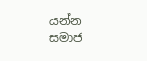යන්න සමාජ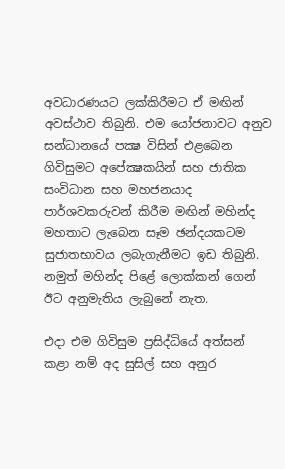අවධාරණයට ලක්කිරීමට ඒ මඟින් අවස්ථාව තිබුනි. එම යෝජනාවට අනුව සන්ධානයේ පක්‍ෂ විසින් එළබෙන ගිවිසුමට අපේක්‍ෂකයින් සහ ජාතික සංවිධාන සහ මහජනයාද පාර්ශවකරුවන් කිරීම මඟින් මහින්ද මහතාට ලැබෙන සෑම ඡන්දයකටම සුජාතභාවය ලබැගැනීමට ඉඩ තිබුනි. නමුත් මහින්ද පිළේ ලොක්කන් ගෙන් ඊට අනුමැතිය ලැබුනේ නැත.

එදා එම ගිවිසුම ප්‍රසිද්ධියේ අත්සන් කළා නම් අද සුසිල් සහ අනුර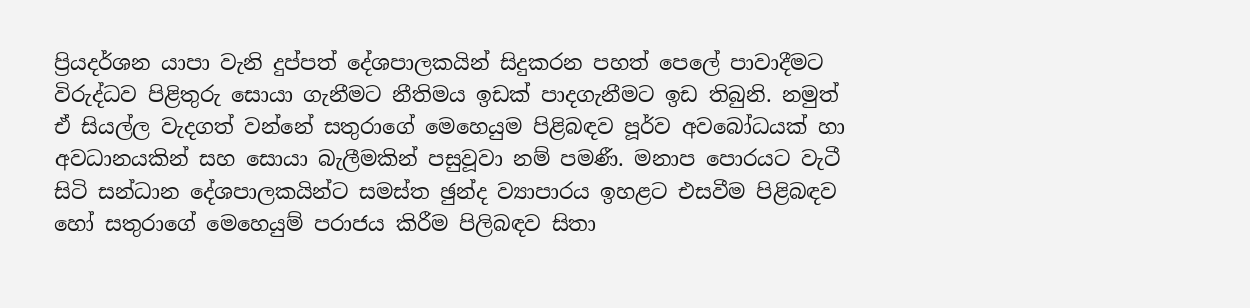ප්‍රියදර්ශන යාපා වැනි දුප්පත් දේශපාලකයින් සිදුකරන පහත් පෙලේ පාවාදීමට විරුද්ධව පිළිතුරු සොයා ගැනීමට නීතිමය ඉඩක් පාදගැනීමට ඉඩ තිබුනි. නමුත් ඒ සියල්ල වැදගත් වන්නේ සතුරාගේ මෙහෙයුම පිළිබඳව පූර්ව අවබෝධයක් හා අවධානයකින් සහ සොයා බැලීමකින් පසුවූවා නම් පමණී. මනාප පොරයට වැටී සිටි සන්ධාන දේශපාලකයින්ට සමස්ත ඡුන්ද ව්‍යාපාරය ඉහළට එසවීම පිළිබඳව හෝ සතුරාගේ මෙහෙයුම් පරාජය කිරීම පිලිබඳව සිතා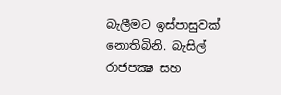බැලීමට ඉස්පාසුවක් නොතිබිනි. බැසිල් රාජපක්‍ෂ සහ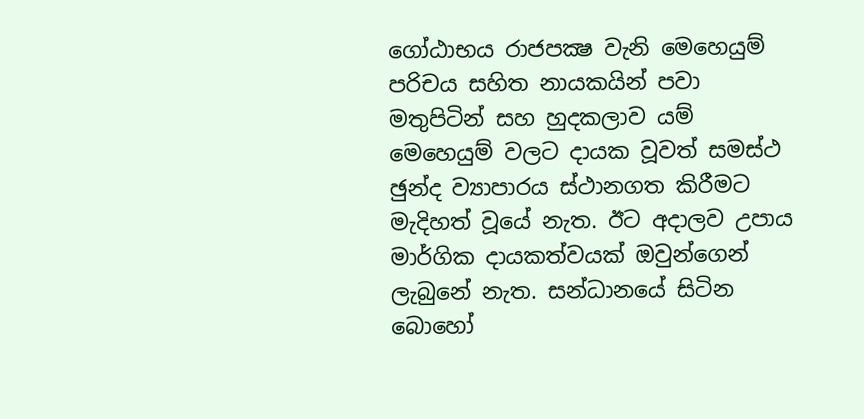ගෝඨාභය රාජපක්‍ෂ වැනි මෙහෙයුම් පරිචය සහිත නායකයින් පවා මතුපිටින් සහ හුදකලාව යම් මෙහෙයුම් වලට දායක වූවත් සමස්ථ ඡුන්ද ව්‍යාපාරය ස්ථානගත කිරීමට මැදිහත් වූයේ නැත. ඊට අදාලව උපාය මාර්ගික දායකත්වයක් ඔවුන්ගෙන් ලැබුනේ නැත. සන්ධානයේ සිටින බොහෝ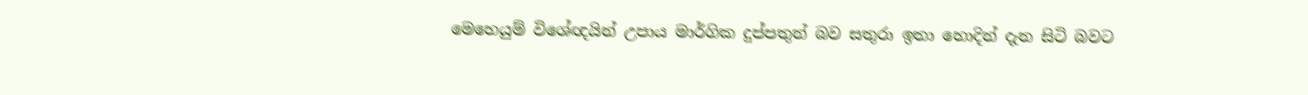මෙහෙයුම් විශේඥයින් උපාය මාර්ගික දුප්පතුන් බව සතුරා ඉතා හොදින් දැන සිටි බවට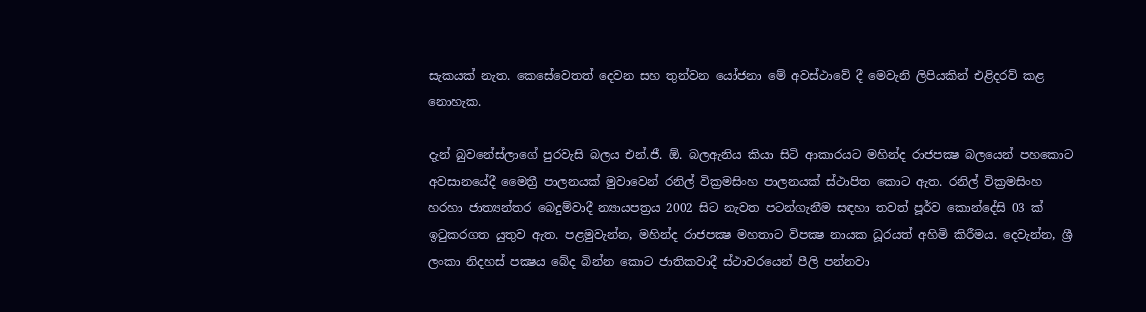සැකයක් නැත. කෙසේවෙතත් දෙවන සහ තුන්වන යෝජනා මේ අවස්ථාවේ දී මෙවැනි ලිපියකින් එළිදරව් කළ නොහැක.

දැන් බුවනේස්ලාගේ පුරවැසි බලය එන්.ජී. ඕ. බලඇනිය කියා සිටි ආකාරයට මහින්ද රාජපක්‍ෂ බලයෙන් පහකොට අවසානයේදී මෛත්‍රී පාලනයක් මුවාවෙන් රනිල් වික්‍රමසිංහ පාලනයක් ස්ථාපිත කොට ඇත. රනිල් වික්‍රමසිංහ හරහා ජාත්‍යන්තර බෙදුම්වාදී න්‍යායපත්‍රය 2002 සිට නැවත පටන්ගැනීම සඳහා තවත් පූර්ව කොන්දේසි 03 ක් ඉටුකරගත යුතුව ඇත. පළමුවැන්න, මහින්ද රාජපක්‍ෂ මහතාට විපක්‍ෂ නායක ධූරයත් අහිමි කිරීමය. දෙවැන්න, ශ්‍රී ලංකා නිදහස් පක්‍ෂය බේද බින්න කොට ජාතිකවාදී ස්ථාවරයෙන් පීලි පන්නවා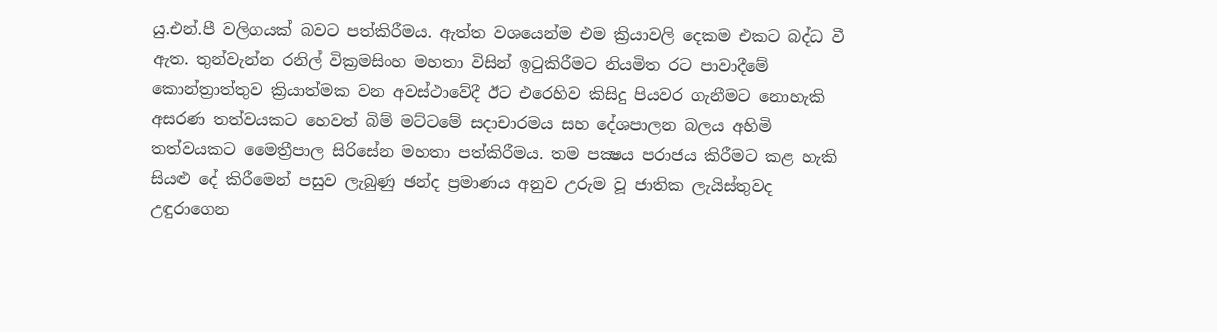යු.එන්.පී වලිගයක් බවට පත්කිරීමය. ඇත්ත වශයෙන්ම එම ක්‍රියාවලි දෙකම එකට බද්ධ වී ඇත. තුන්වැන්න රනිල් වික්‍රමසිංහ මහතා විසින් ඉටුකිරීමට නියමිත රට පාවාදීමේ කොන්ත්‍රාත්තුව ක්‍රියාත්මක වන අවස්ථාවේදී ඊට එරෙහිව කිසිදු පියවර ගැනීමට නොහැකි අසරණ තත්වයකට හෙවත් බිම් මට්ටමේ සදාචාරමය සහ දේශපාලන බලය අහිමි තත්වයකට මෛත්‍රීපාල සිරිසේන මහතා පත්කිරීමය. තම පක්‍ෂය පරාජය කිරීමට කළ හැකි සියළු දේ කිරීමෙන් පසුව ලැබුණු ඡන්ද ප්‍රමාණය අනුව උරුම වූ ජාතික ලැයිස්තුවද උඳුරාගෙන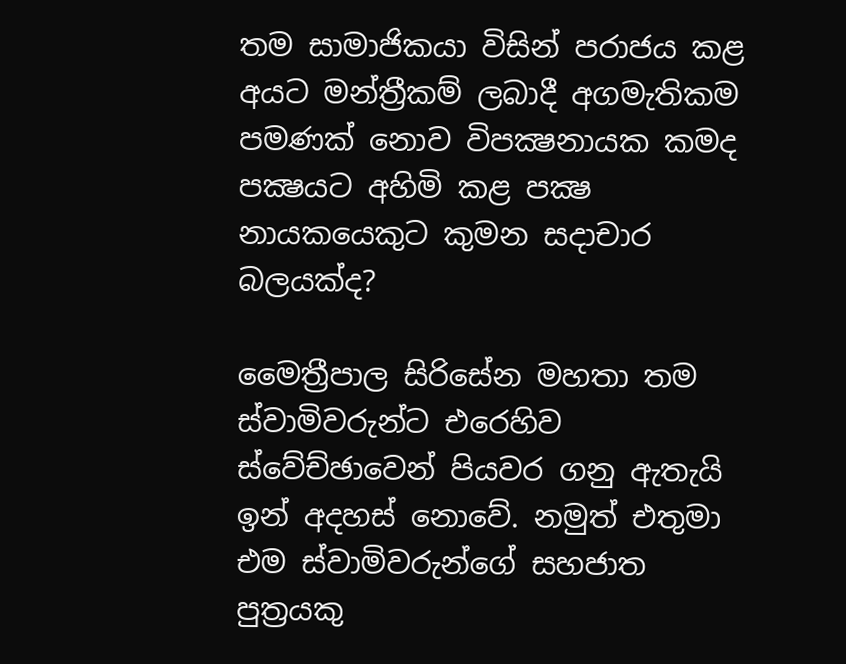තම සාමාජිකයා විසින් පරාජය කළ අයට මන්ත්‍රීකම් ලබාදී අගමැතිකම පමණක් නොව විපක්‍ෂනායක කමද පක්‍ෂයට අහිමි කළ පක්‍ෂ නායකයෙකුට කුමන සදාචාර බලයක්ද?

මෛත්‍රීපාල සිරිසේන මහතා තම ස්වාමිවරුන්ට එරෙහිව ස්වේච්ඡාවෙන් පියවර ගනු ඇතැයි ඉන් අදහස් නොවේ. නමුත් එතුමා එම ස්වාමිවරුන්ගේ සහජාත පුත්‍රයකු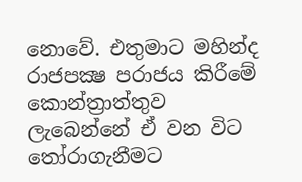නොවේ. එතුමාට මහින්ද රාජපක්‍ෂ පරාජය කිරීමේ කොන්ත්‍රාත්තුව ලැබෙන්නේ ඒ වන විට තෝරාගැනීමට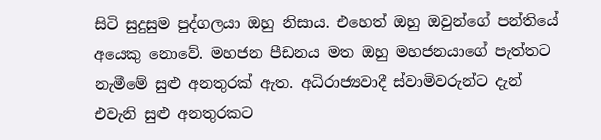සිටි සුදුසුම පුද්ගලයා ඔහු නිසාය. එහෙත් ඔහු ඔවුන්ගේ පන්තියේ අයෙකු නොවේ. මහජන පීඩනය මත ඔහු මහජනයාගේ පැත්තට නැමීමේ සුළු අනතුරක් ඇත. අධිරාජ්‍යවාදී ස්වාමිවරුන්ට දැන් එවැනි සුළු අනතුරකට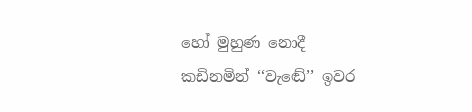හෝ මුහුණ නොදී කඩිනමින් ‘‘වැඬේ’’ ඉවර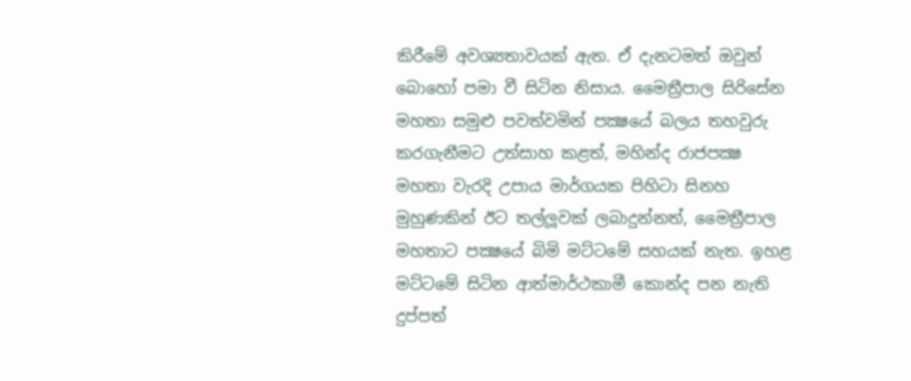කිරීමේ අවශ්‍යතාවයක් ඇත. ඒ දැනටමත් ඔවුන් බොහෝ පමා වී සිටින නිසාය. මෛත්‍රීපාල සිරිසේන මහතා සමුළු පවත්වමින් පක්‍ෂයේ බලය තහවුරු කරගැනීමට උත්සාහ කළත්, මහින්ද රාජපක්‍ෂ මහතා වැරදි උපාය මාර්ගයක පිහිටා සිනහ මුහුණකින් ඊට තල්ලූවක් ලබාදුන්නත්, මෛත්‍රීපාල මහතාට පක්‍ෂයේ බිමි මට්ටමේ සහයක් නැත. ඉහළ මට්ටමේ සිටින ආත්මාර්ථකාමී කොන්ද පන නැති දුප්පත්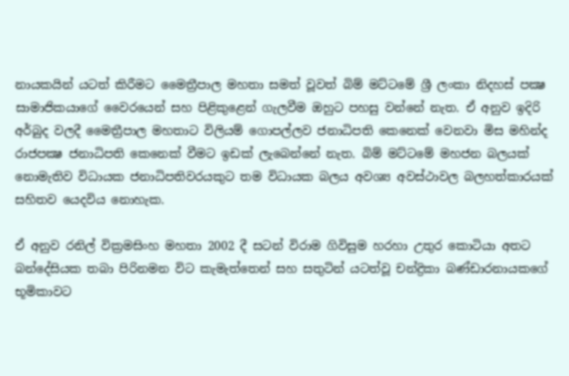නායකයින් යටත් කිරීමට මෛත්‍රීපාල මහතා සමත් වූවත් බිම් මට්ටමේ ශ්‍රී ලංකා නිදහස් පක්‍ෂ සාමාජිකයාගේ වෛරයෙන් සහ පිළිකුළෙන් ගැලවීම ඔහුට පහසු වන්නේ නැත. ඒ අනුව ඉදිරි අර්බුද වලදී මෛත්‍රීපාල මහතාට විලියම් ගොපල්ලව ජනාධිපති කෙනෙක් වෙනවා මිස මහින්ද රාජපක්‍ෂ ජනාධිපති කෙනෙක් වීමට ඉඩක් ලැබෙන්නේ නැත. බිම් මට්ටමේ මහජන බලයක් නොමැතිව විධායක ජනාධිපතිවරයකුට තම විධායක බලය අවශ්‍ය අවස්ථාවල බලහත්කාරයක් සහිතව යෙදවිය නොහැක.

ඒ අනුව රනිල් වික්‍රමසිංහ මහතා 2002 දී සටන් විරාම ගිවිසුම හරහා උතුර කොටියා අතට බන්දේසියක තබා පිරිනමන විට කැමැත්තෙන් සහ සතුටින් යටත්වූ චන්ද්‍රිකා බණ්ඩාරනායකගේ භූමිකාවට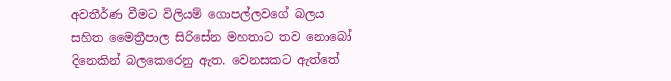අවතීර්ණ වීමට විලියම් ගොපල්ලවගේ බලය සහිත මෛත්‍රීපාල සිරිසේන මහතාට තව නොබෝ දිනෙකින් බලකෙරෙනු ඇත. වෙනසකට ඇත්තේ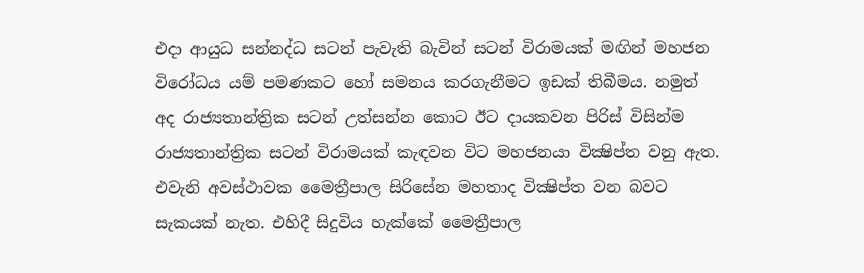එදා ආයුධ සන්නද්ධ සටන් පැවැති බැවින් සටන් විරාමයක් මඟින් මහජන විරෝධය යම් පමණකට හෝ සමනය කරගැනීමට ඉඩක් තිබීමය. නමුත් අද රාජ්‍යතාන්ත්‍රික සටන් උත්සන්න කොට ඊට දායකවන පිරිස් විසින්ම රාජ්‍යතාන්ත්‍රික සටන් විරාමයක් කැඳවන විට මහජනයා වික්‍ෂිප්ත වනු ඇත. එවැනි අවස්ථාවක මෛත්‍රීපාල සිරිසේන මහතාද වික්‍ෂිප්ත වන බවට සැකයක් නැත. එහිදී සිදුවිය හැක්කේ මෛත්‍රීපාල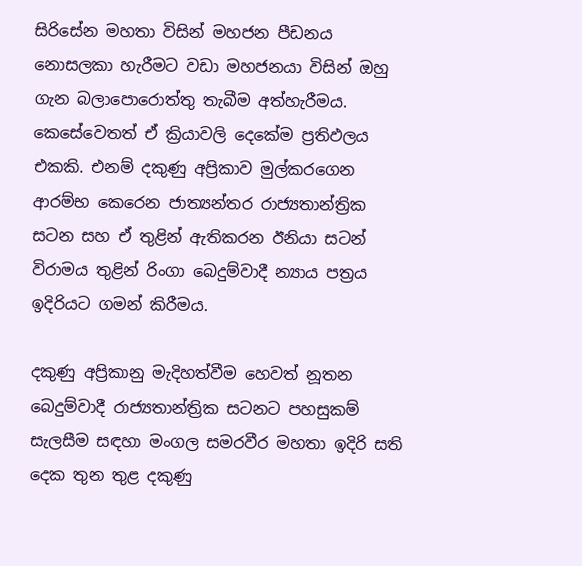සිරිසේන මහතා විසින් මහජන පීඩනය නොසලකා හැරීමට වඩා මහජනයා විසින් ඔහු ගැන බලාපොරොත්තු තැබීම අත්හැරීමය. කෙසේවෙතත් ඒ ක්‍රියාවලි දෙකේම ප්‍රතිඵලය එකකි. එනම් දකුණු අප්‍රිකාව මුල්කරගෙන ආරම්භ කෙරෙන ජාත්‍යන්තර රාජ්‍යතාන්ත්‍රික සටන සහ ඒ තුළින් ඇතිකරන ඊනියා සටන් විරාමය තුළින් රිංගා බෙදුම්වාදී න්‍යාය පත්‍රය ඉදිරියට ගමන් කිරීමය.

දකුණු අප්‍රිකානු මැදිහත්වීම හෙවත් නූතන බෙදුම්වාදී රාජ්‍යතාන්ත්‍රික සටනට පහසුකම් සැලසීම සඳහා මංගල සමරවීර මහතා ඉදිරි සති දෙක තුන තුළ දකුණු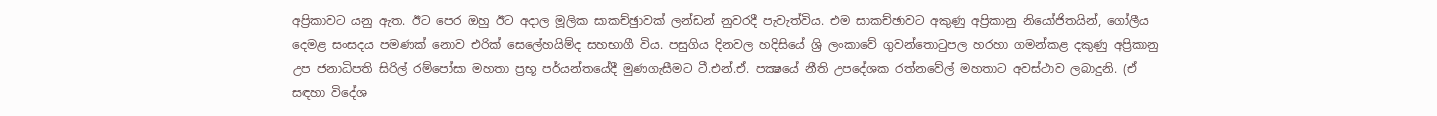අප්‍රිකාවට යනු ඇත. ඊට පෙර ඔහු ඊට අදාල මූලික සාකච්ඡුාවක් ලන්ඩන් නුවරදී පැවැත්විය. එම සාකච්ඡාවට අකුණු අප්‍රිකානු නියෝජිතයින්, ගෝලීය දෙමළ සංසදය පමණක් නොව එරික් සෙලේහයිම්ද සහභාගී විය. පසුගිය දිනවල හදිසියේ ශ්‍රි ලංකාවේ ගුවන්තොටුපල හරහා ගමන්කළ දකුණු අප්‍රිකානු උප ජනාධිපති සිරිල් රම්පෝසා මහතා ප්‍රභූ පර්යන්තයේදී මුණගැසීමට ටී.එන්.ඒ. පක්‍ෂයේ නීති උපදේශක රත්නවේල් මහතාට අවස්ථාව ලබාදුනි. (ඒ සඳහා විදේශ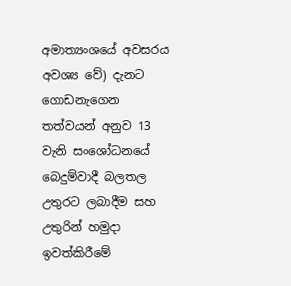අමාත්‍යංශයේ අවසරය අවශ්‍ය වේ) දැනට ගොඩනැගෙන තත්වයන් අනුව 13 වැනි සංශෝධනයේ බෙදුම්වාදී බලතල උතුරට ලබාදීම සහ උතුරින් හමුදා ඉවත්කිරීමේ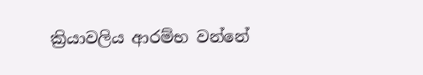ක්‍රියාවලිය ආරම්භ වන්නේ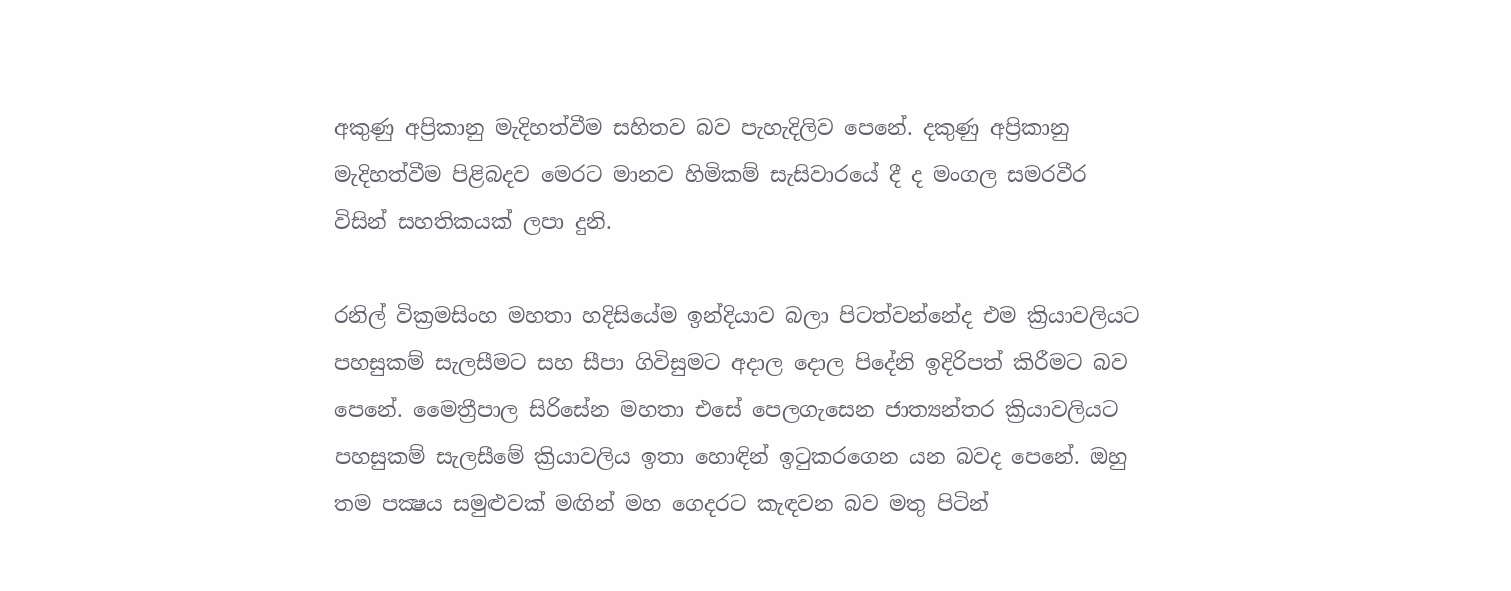අකුණු අප්‍රිකානු මැදිහත්වීම සහිතව බව පැහැදිලිව පෙනේ. දකුණු අප්‍රිකානු මැදිහත්වීම පිළිබදව මෙරට මානව හිමිකම් සැසිවාරයේ දී ද මංගල සමරවීර විසින් සහතිකයක් ලපා දුනි.

රනිල් වික්‍රමසිංහ මහතා හදිසියේම ඉන්දියාව බලා පිටත්වන්නේද එම ක්‍රියාවලියට පහසුකම් සැලසීමට සහ සීපා ගිවිසුමට අදාල දොල පිදේනි ඉදිරිපත් කිරීමට බව පෙනේ. මෛත්‍රීපාල සිරිසේන මහතා එසේ පෙලගැසෙන ජාත්‍යන්තර ක්‍රියාවලියට පහසුකම් සැලසීමේ ක්‍රියාවලිය ඉතා හොඳින් ඉටුකරගෙන යන බවද පෙනේ. ඔහු තම පක්‍ෂය සමුළුවක් මඟින් මහ ගෙදරට කැඳවන බව මතු පිටින්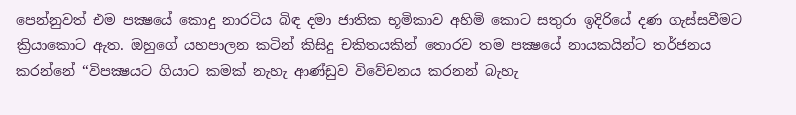පෙන්නුවත් එම පක්‍ෂයේ කොදු නාරටිය බිඳ දමා ජාතික භූමිකාව අහිමි කොට සතුරා ඉදිරියේ දණ ගැස්සවීමට ක්‍රියාකොට ඇත. ඔහුගේ යහපාලන කටින් කිසිදු චකිතයකින් තොරව තම පක්‍ෂයේ නායකයින්ට තර්ජනය කරන්නේ ‘‘විපක්‍ෂයට ගියාට කමක් නැහැ ආණ්ඩුව විවේචනය කරනන් බැහැ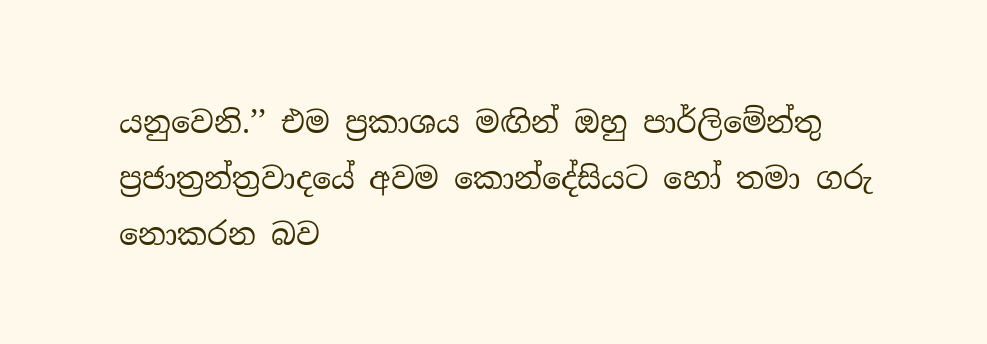යනුවෙනි.’’ එම ප්‍රකාශය මඟින් ඔහු පාර්ලිමේන්තු ප්‍රජාත්‍රන්ත්‍රවාදයේ අවම කොන්දේසියට හෝ තමා ගරු නොකරන බව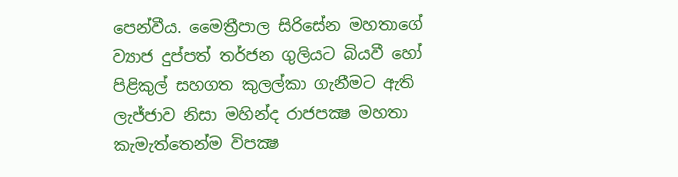පෙන්වීය. මෛත්‍රීපාල සිරිසේන මහතාගේ ව්‍යාජ දුප්පත් තර්ජන ගුලියට බියවී හෝ පිළිකුල් සහගත කුලල්කා ගැනීමට ඇති ලැජ්ජාව නිසා මහින්ද රාජපක්‍ෂ මහතා කැමැත්තෙන්ම විපක්‍ෂ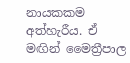නායකකම අත්හැරීය. ඒ මඟින් මෛත්‍රීපාල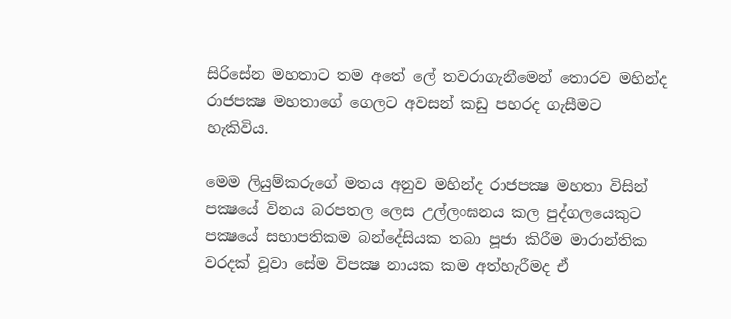සිරිසේන මහතාට තම අතේ ලේ තවරාගැනීමෙන් තොරව මහින්ද රාජපක්‍ෂ මහතාගේ ගෙලට අවසන් කඩු පහරද ගැසීමට හැකිවිය.

මෙම ලියුම්කරුගේ මතය අනුව මහින්ද රාජපක්‍ෂ මහතා විසින් පක්‍ෂයේ විනය බරපතල ලෙස උල්ලංඝනය කල පුද්ගලයෙකුට පක්‍ෂයේ සභාපතිකම බන්දේසියක තබා පූජා කිරීම මාරාන්තික වරදක් වූවා සේම විපක්‍ෂ නායක කම අත්හැරීමද ඒ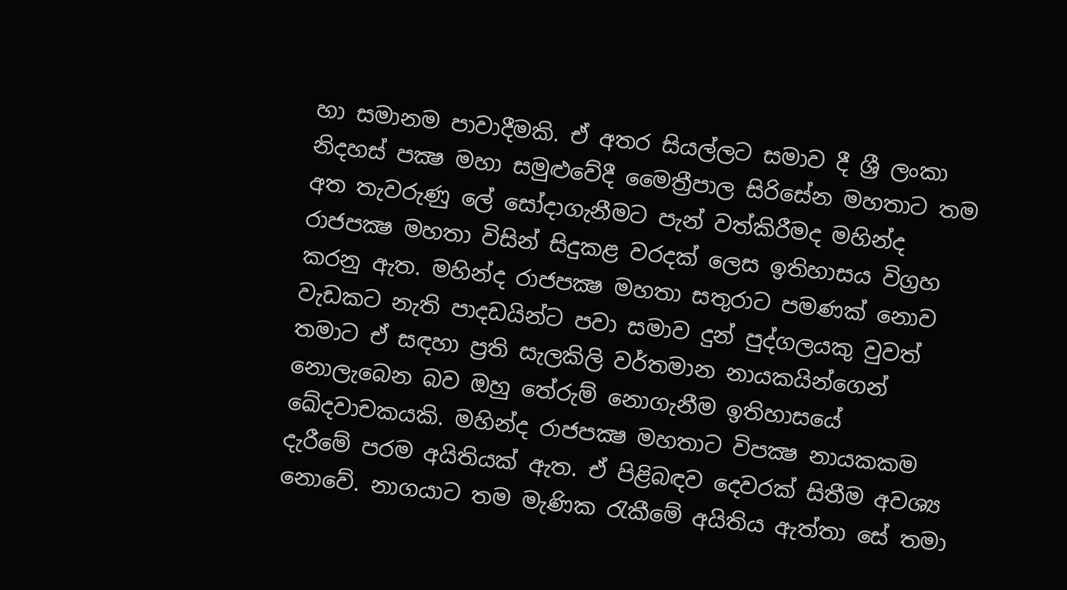හා සමානම පාවාදීමකි. ඒ අතර සියල්ලට සමාව දී ශ්‍රී ලංකා නිදහස් පක්‍ෂ මහා සමුළුවේදී මෛත්‍රීපාල සිරිසේන මහතාට තම අත තැවරුණු ලේ සෝදාගැනීමට පැන් වත්කිරීමද මහින්ද රාජපක්‍ෂ මහතා විසින් සිදුකළ වරදක් ලෙස ඉතිහාසය විග්‍රහ කරනු ඇත. මහින්ද රාජපක්‍ෂ මහතා සතුරාට පමණක් නොව වැඩකට නැති පාදඩයින්ට පවා සමාව දුන් පුද්ගලයකු වුවත් තමාට ඒ සඳහා ප්‍රති සැලකිලි වර්තමාන නායකයින්ගෙන් නොලැබෙන බව ඔහු තේරුම් නොගැනීම ඉතිහාසයේ ඛේදවාචකයකි. මහින්ද රාජපක්‍ෂ මහතාට විපක්‍ෂ නායකකම දැරීමේ පරම අයිතියක් ඇත. ඒ පිළිබඳව දෙවරක් සිතීම අවශ්‍ය නොවේ. නාගයාට තම මැණික රැකීමේ අයිතිය ඇත්තා සේ තමා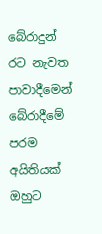බේරාදුන් රට නැවත පාවාදීමෙන් බේරාදීමේ පරම අයිතියක් ඔහුට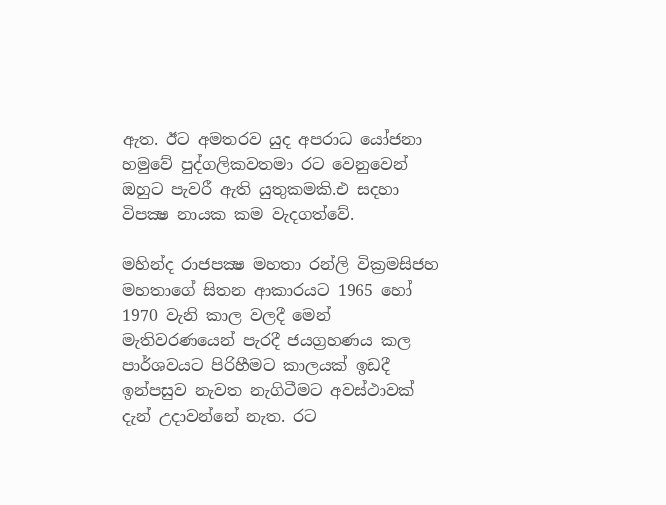ඇත. ඊට අමතරව යුද අපරාධ යෝජනා හමුවේ පුද්ගලිකවතමා රට වෙනුවෙන් ඔහුට පැවරී ඇති යුතුකමකි.එ සදහා විපක්‍ෂ නායක කම වැදගත්වේ.

මහින්ද රාජපක්‍ෂ මහතා රන්ලි වික්‍රමසිජහ මහතාගේ සිතන ආකාරයට 1965 හෝ 1970 වැනි කාල වලදී මෙන් මැතිවරණයෙන් පැරදී ජයග්‍රහණය කල පාර්ශවයට පිරිහීමට කාලයක් ඉඩදී ඉන්පසුව නැවත නැගිටීමට අවස්ථාවක් දැන් උදාවන්නේ නැත. රට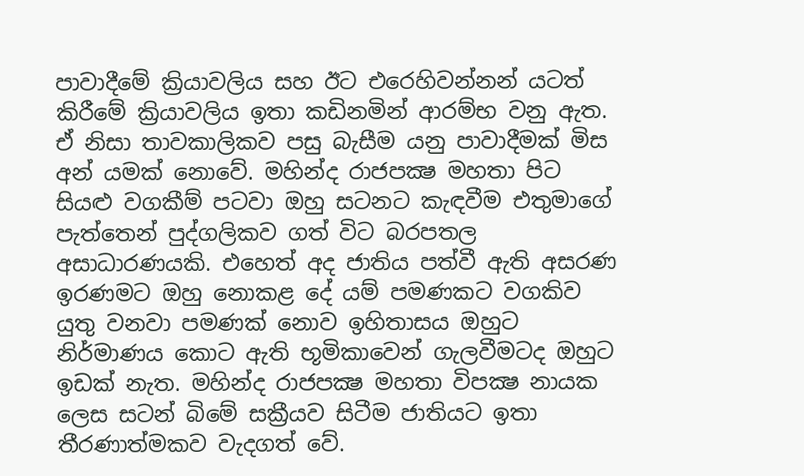පාවාදීමේ ක්‍රියාවලිය සහ ඊට එරෙහිවන්නන් යටත් කිරීමේ ක්‍රියාවලිය ඉතා කඩිනමින් ආරම්භ වනු ඇත. ඒ නිසා තාවකාලිකව පසු බැසීම යනු පාවාදීමක් මිස අන් යමක් නොවේ. මහින්ද රාජපක්‍ෂ මහතා පිට සියළු වගකීම් පටවා ඔහු සටනට කැඳවීම එතුමාගේ පැත්තෙන් පුද්ගලිකව ගත් විට බරපතල අසාධාරණයකි. එහෙත් අද ජාතිය පත්වී ඇති අසරණ ඉරණමට ඔහු නොකළ දේ යම් පමණකට වගකිව යුතු වනවා පමණක් නොව ඉහිතාසය ඔහුට නිර්මාණය කොට ඇති භූමිකාවෙන් ගැලවීමටද ඔහුට ඉඩක් නැත. මහින්ද රාජපක්‍ෂ මහතා විපක්‍ෂ නායක ලෙස සටන් බිමේ සක්‍රීයව සිටීම ජාතියට ඉතා තීරණාත්මකව වැදගත් වේ.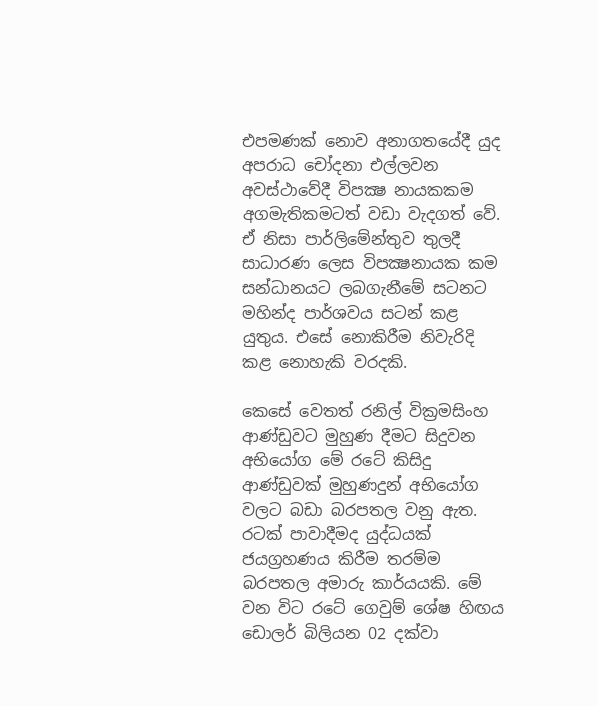එපමණක් නොව අනාගතයේදී යුද අපරාධ චෝදනා එල්ලවන අවස්ථාවේදී විපක්‍ෂ නායකකම අගමැතිකමටත් වඩා වැදගත් වේ. ඒ නිසා පාර්ලිමේන්තුව තුලදී සාධාරණ ලෙස විපක්‍ෂනායක කම සන්ධානයට ලබගැනීමේ සටනට මහින්ද පාර්ශවය සටන් කළ යුතුය. එසේ නොකිරීම නිවැරිදි කළ නොහැකි වරදකි.

කෙසේ වෙතත් රනිල් වික්‍රමසිංහ ආණ්ඩුවට මුහුණ දීමට සිදුවන අභියෝග මේ රටේ කිසිදු ආණ්ඩුවක් මුහුණදුන් අභියෝග වලට බඩා බරපතල වනු ඇත. රටක් පාවාදීමද යුද්ධයක් ජයග්‍රහණය කිරීම තරම්ම බරපතල අමාරු කාර්යයකි. මේ වන විට රටේ ගෙවුම් ශේෂ හිඟය ඩොලර් බිලියන 02 දක්වා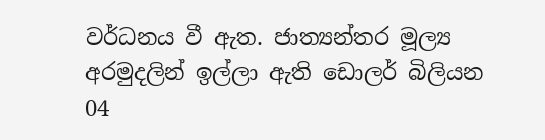වර්ධනය වී ඇත. ජාත්‍යන්තර මූල්‍ය අරමුදලින් ඉල්ලා ඇති ඩොලර් බිලියන 04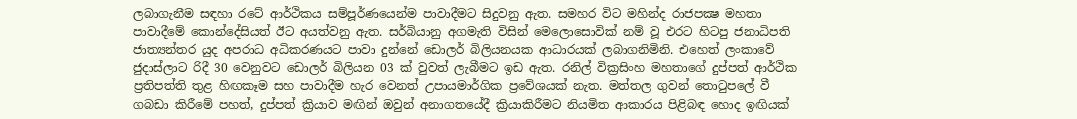ලබාගැනීම සඳහා රටේ ආර්ථිකය සම්පූර්ණයෙන්ම පාවාදීමට සිදුවනු ඇත. සමහර විට මහින්ද රාජපක්‍ෂ මහතා පාවාදීමේ කොන්දේසියත් ඊට අයත්වනු ඇත. සර්බියානු අගමැති විසින් මෙලොසොවික් නම් වූ එරට හිටපු ජනාධිපති ජාත්‍යන්තර යුද අපරාධ අධිකරණයට පාවා දුන්නේ ඩොලර් බිලියනයක ආධාරයක් ලබාගනිමිනි. එහෙත් ලංකාවේ ජුදාස්ලාට රිදී 30 වෙනුවට ඩොලර් බිලියන 03 ක් වුවත් ලැබීමට ඉඩ ඇත. රනිල් වික්‍රසිංහ මහතාගේ දුප්පත් ආර්ථික ප්‍රතිපත්ති තුළ හිඟකෑම සහ පාවාදීම හැර වෙනත් උපායමාර්ගික ප්‍රවේශයක් නැත. මත්තල ගුවන් තොටුපලේ වී ගබඩා කිරීමේ පහත්, දුප්පත් ක්‍රියාව මඟින් ඔවුන් අනාගතයේදී ක්‍රියාකිරීමට නියමිත ආකාරය පිළිබඳ හොද ඉඟියක්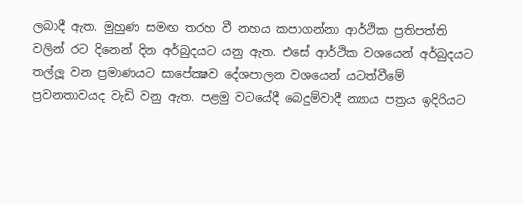ලබාදී ඇත. මුහුණ සමඟ තරහ වී නහය කපාගන්නා ආර්ථික ප්‍රතිපත්ති වලින් රට දිනෙන් දින අර්බුදයට යනු ඇත. එසේ ආර්ථික වශයෙන් අර්බුදයට තල්ලූ වන ප්‍රමාණයට සාපේක්‍ෂව දේශපාලන වශයෙන් යටත්වීමේ ප්‍රවනතාවයද වැඩි වනු ඇත. පළමු වටයේදී බෙදුම්වාදී න්‍යාය පත්‍රය ඉදිරියට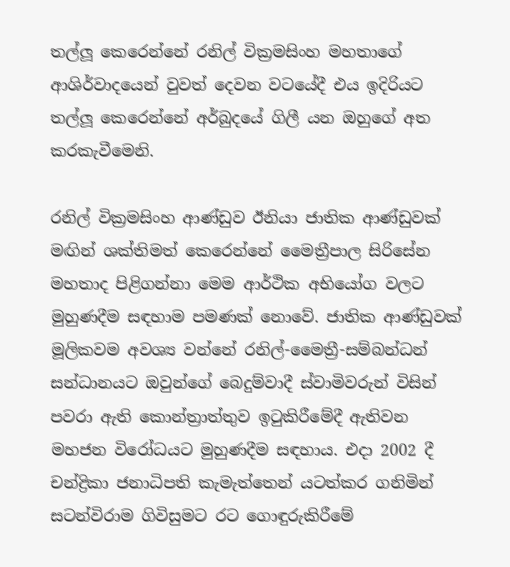තල්ලූ කෙරෙන්නේ රනිල් වික්‍රමසිංහ මහතාගේ ආශිර්වාදයෙන් වුවත් දෙවන වටයේදී එය ඉදිරියට තල්ලූ කෙරෙන්නේ අර්බුදයේ ගිලී යන ඔහුගේ අත කරකැවීමෙනි.

රනිල් වික්‍රමසිංහ ආණ්ඩුව ඊනියා ජාතික ආණ්ඩුවක් මඟින් ශක්තිමත් කෙරෙන්නේ මෛත්‍රීපාල සිරිසේන මහතාද පිළිගන්නා මෙම ආර්ථික අභියෝග වලට මුහුණදීම සඳහාම පමණක් නොවේ. ජාතික ආණ්ඩුවක් මූලිකවම අවශ්‍ය වන්නේ රනිල්-මෛත්‍රී-සම්බන්ධන් සන්ධානයට ඔවුන්ගේ බෙදුම්වාදී ස්වාමිවරුන් විසින් පවරා ඇති කොන්ත්‍රාත්තුව ඉටුකිරීමේදී ඇතිවන මහජන විරෝධයට මුහුණදීම සඳහාය. එදා 2002 දී චන්ද්‍රිකා ජනාධිපති කැමැත්තෙන් යටත්කර ගනිමින් සටන්විරාම ගිවිසුමට රට ගොඳුරුකිරීමේ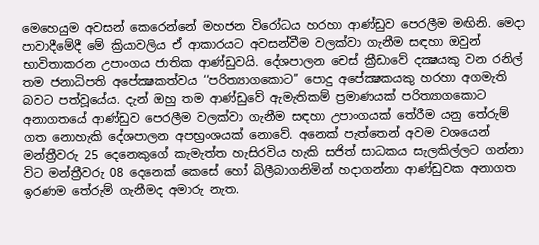මෙහෙයුම අවසන් කෙරෙන්නේ මහජන විරෝධය හරහා ආණ්ඩුව පෙරලීම මඟිනි. මෙදා පාවාදීමේදී මේ ක්‍රියාවලිය ඒ ආකාරයට අවසන්වීම වලක්වා ගැනීම සඳහා ඔවුන් භාවිතාකරන උපාංගය ජාතික ආණ්ඩුවයි. දේශපාලන චෙස් ක්‍රීඩාවේ දක්‍ෂයකු වන රනිල් තම ජනාධිපති අපේක්‍ෂකත්වය ‘‘පරිත්‍යාගකොට’’ පොදු අපේක්‍ෂකයකු හරහා අගමැති බවට පත්වූයේය. දැන් ඔහු තම ආණ්ඩුවේ ඇමැතිකම් ප්‍රමාණයක් පරිත්‍යාගකොට අනාගතයේ ආණ්ඩුව පෙරලීම වලක්වා ගැනීම සඳහා උපාංගයක් තේරීම යනු තේරුම් ගත නොහැකි දේශපාලන අපභ්‍රංශයක් නොවේ. අනෙක් පැත්තෙන් අවම වශයෙන් මන්ත්‍රීවරු 25 දෙනෙකුගේ කැමැත්ත හැසිරවිය හැකි සජිත් සාධකය සැලකිල්ලට ගන්නා විට මන්ත්‍රීවරු 08 දෙනෙක් කෙසේ හෝ බිලීබාගනිමින් හදාගන්නා ආණ්ඩුවක අනාගත ඉරණම තේරුම් ගැනීමද අමාරු නැත.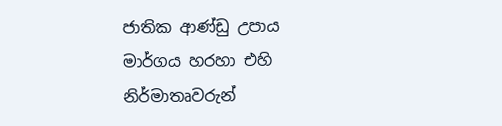ජාතික ආණ්ඩු උපාය මාර්ගය හරහා එහි නිර්මාතෘවරුන්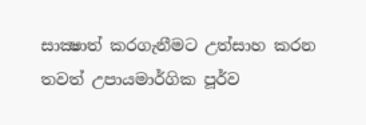සාක්‍ෂාත් කරගැනීමට උත්සාහ කරන තවත් උපායමාර්ගික පූර්ව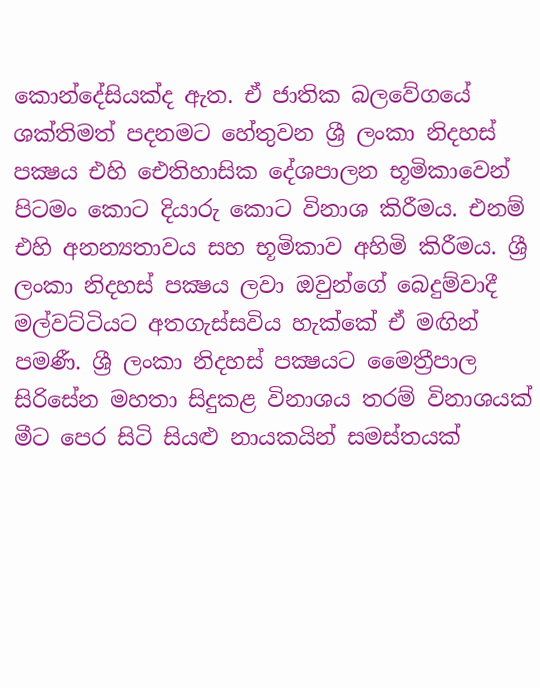කොන්දේසියක්ද ඇත. ඒ ජාතික බලවේගයේ ශක්තිමත් පදනමට හේතුවන ශ්‍රී ලංකා නිදහස් පක්‍ෂය එහි ඓතිහාසික දේශපාලන භූමිකාවෙන් පිටමං කොට දියාරු කොට විනාශ කිරීමය. එනම් එහි අනන්‍යතාවය සහ භූමිකාව අහිමි කිරීමය. ශ්‍රී ලංකා නිදහස් පක්‍ෂය ලවා ඔවුන්ගේ බෙදුම්වාදී මල්වට්ටියට අතගැස්සවිය හැක්කේ ඒ මඟින් පමණී. ශ්‍රී ලංකා නිදහස් පක්‍ෂයට මෛත්‍රීපාල සිරිසේන මහතා සිදුකළ විනාශය තරම් විනාශයක් මීට පෙර සිටි සියළු නායකයින් සමස්තයක්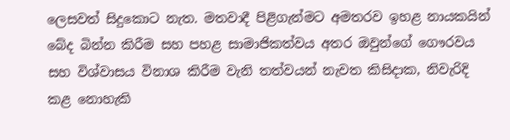ලෙසවත් සිදුකොට නැත. මතවාදී පිළිගැන්මට අමතරව ඉහළ නායකයින් බේද බින්න කිරීම සහ පහළ සාමාජිකත්වය අතර ඔවුන්ගේ ගෞරවය සහ විශ්වාසය විනාශ කිරීම වැනි තත්වයන් නැවත කිසිදාක, නිවැරිදි කළ නොහැකි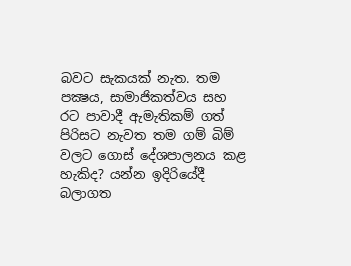බවට සැකයක් නැත. තම පක්‍ෂය, සාමාජිකත්වය සහ රට පාවාදී ඇමැතිකම් ගත් පිරිසට නැවත තම ගම් බිම් වලට ගොස් දේශපාලනය කළ හැකිද? යන්න ඉදිරියේදී බලාගත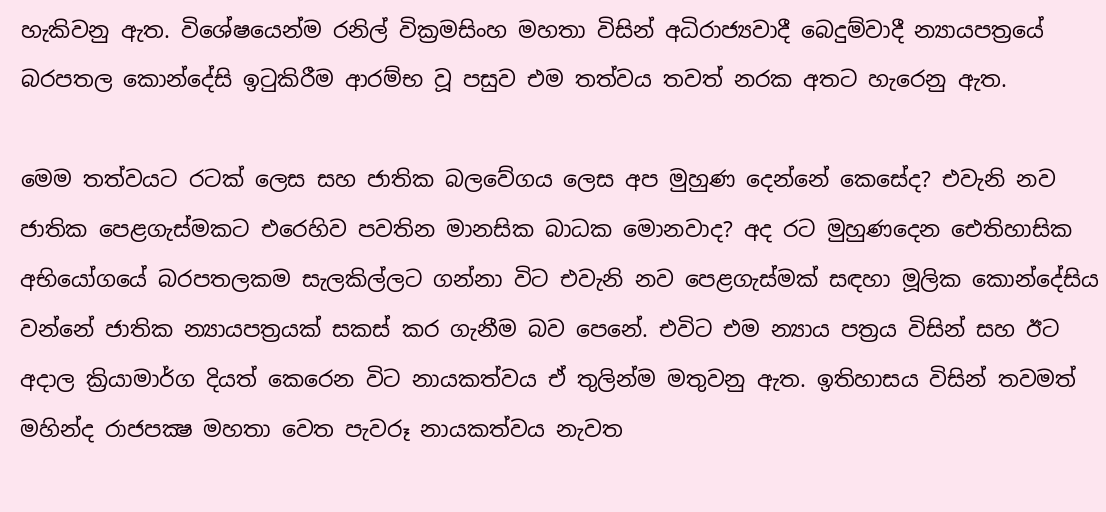හැකිවනු ඇත. විශේෂයෙන්ම රනිල් වික්‍රමසිංහ මහතා විසින් අධිරාජ්‍යවාදී බෙදුම්වාදී න්‍යායපත්‍රයේ බරපතල කොන්දේසි ඉටුකිරීම ආරම්භ වූ පසුව එම තත්වය තවත් නරක අතට හැරෙනු ඇත.

මෙම තත්වයට රටක් ලෙස සහ ජාතික බලවේගය ලෙස අප මුහුණ දෙන්නේ කෙසේද? එවැනි නව ජාතික පෙළගැස්මකට එරෙහිව පවතින මානසික බාධක මොනවාද? අද රට මුහුණදෙන ඓතිහාසික අභියෝගයේ බරපතලකම සැලකිල්ලට ගන්නා විට එවැනි නව පෙළගැස්මක් සඳහා මූලික කොන්දේසිය වන්නේ ජාතික න්‍යායපත්‍රයක් සකස් කර ගැනීම බව පෙනේ. එවිට එම න්‍යාය පත්‍රය විසින් සහ ඊට අදාල ක්‍රියාමාර්ග දියත් කෙරෙන විට නායකත්වය ඒ තුලින්ම මතුවනු ඇත. ඉතිහාසය විසින් තවමත් මහින්ද රාජපක්‍ෂ මහතා වෙත පැවරූ නායකත්වය නැවත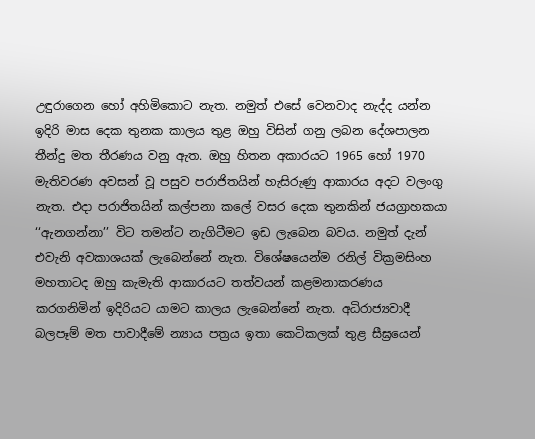උඳුරාගෙන හෝ අහිමිකොට නැත. නමුත් එසේ වෙනවාද නැද්ද යන්න ඉදිරි මාස දෙක තුනක කාලය තුළ ඔහු විසින් ගනු ලබන දේශපාලන තීන්දු මත තීරණය වනු ඇත. ඔහු හිතන අකාරයට 1965 හෝ 1970 මැතිවරණ අවසන් වූ පසුව පරාජිතයින් හැසිරුණු ආකාරය අදට වලංගු නැත. එදා පරාජිතයින් කල්පනා කලේ වසර දෙක තුනකින් ජයග්‍රාහකයා ‘‘ඇනගන්නා’’ විට තමන්ට නැගිටීමට ඉඩ ලැබෙන බවය. නමුත් දැන් එවැනි අවකාශයක් ලැබෙන්නේ නැත. විශේෂයෙන්ම රනිල් වික්‍රමසිංහ මහතාටද ඔහු කැමැති ආකාරයට තත්වයන් කළමනාකරණය කරගනිමින් ඉදිරියට යාමට කාලය ලැබෙන්නේ නැත. අධිරාජ්‍යවාදී බලපෑම් මත පාවාදීමේ න්‍යාය පත්‍රය ඉතා කෙටිකලක් තුළ සීඝ්‍රයෙන්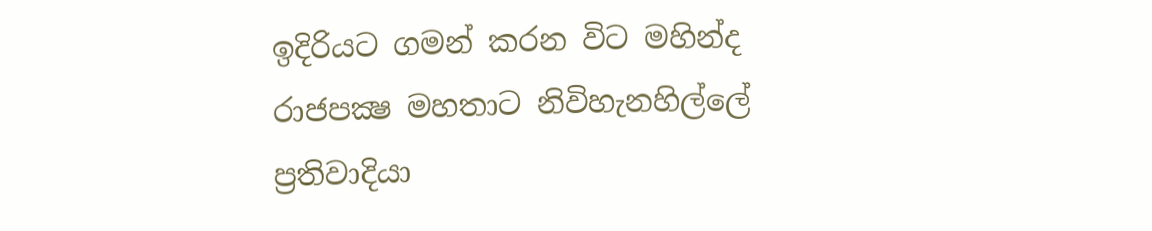ඉදිරියට ගමන් කරන විට මහින්ද රාජපක්‍ෂ මහතාට නිවිහැනහිල්ලේ ප්‍රතිවාදියා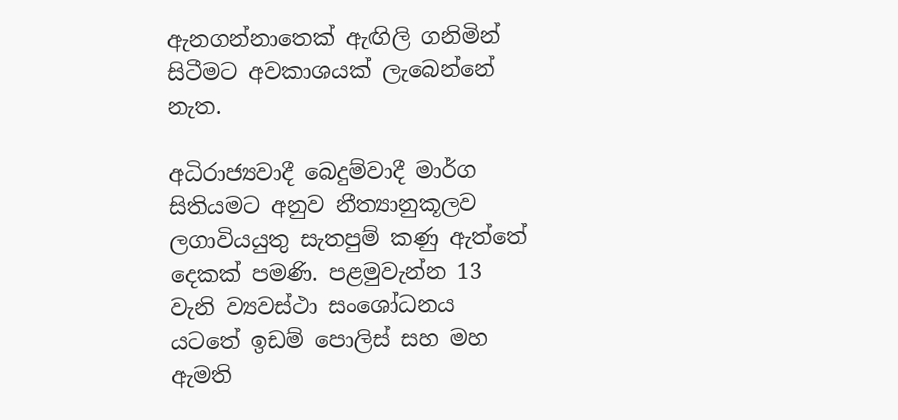ඇනගන්නාතෙක් ඇඟිලි ගනිමින් සිටීමට අවකාශයක් ලැබෙන්නේ නැත.

අධිරාජ්‍යවාදී බෙදුම්වාදී මාර්ග සිතියමට අනුව නීත්‍යානුකූලව ලගාවියයුතු සැතපුම් කණු ඇත්තේ දෙකක් පමණි. පළමුවැන්න 13 වැනි ව්‍යවස්ථා සංශෝධනය යටතේ ඉඩම් පොලිස් සහ මහ ඇමති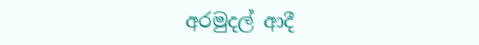අරමුදල් ආදී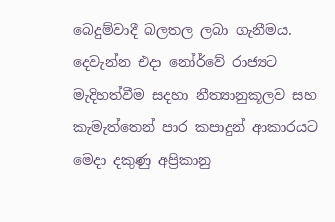බෙදුම්වාදී බලතල ලබා ගැනීමය. දෙවැන්න එදා නෝර්වේ රාජ්‍යට මැදිහත්වීම සදහා නීත්‍යානුකූලව සහ කැමැත්තෙන් පාර කපාදුන් ආකාරයට මෙදා දකුණු අප්‍රිකානු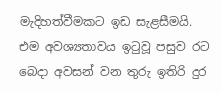මැදිහත්වීමකට ඉඩ සැළසීමයි. එම අවශ්‍යතාවය ඉටුවූ පසුව රට බෙදා අවසන් වන තුරු ඉතිරි දුර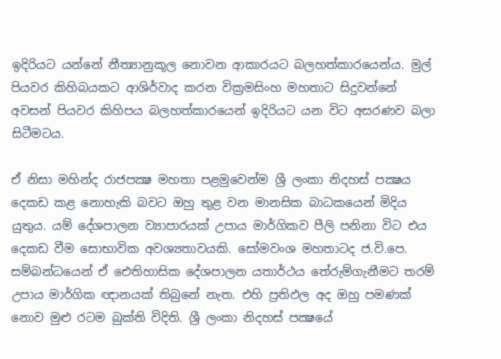ඉදිරියට යන්නේ නීත්‍යානුකූල නොවන ආකාරයට බලහත්කාරයෙන්ය. මුල් පියවර කිහිබයකට ආශිර්වාද කරන වික්‍රමසිංහ මහතාට සිදුවන්නේ අවසන් පියවර කිහිපය බලහත්කාරයෙන් ඉදිරියට යන විට අසරණව බලා සිටීමටය.

ඒ නිසා මහින්ද රාජපක්‍ෂ මහතා පළමුවෙන්ම ශ්‍රී ලංකා නිදහස් පක්‍ෂය දෙකඩ කළ නොහැකි බවට ඔහු තුළ වන මානසික බාධකයෙන් මිදිය යුතුය. යම් දේශපාලන ව්‍යාපාරයක් උපාය මාර්ගිකව පීලි පනිනා විට එය දෙකඩ වීම සොභාවික අවශ්‍යතාවයකි. සෝමවංශ මහතාටද ජ.වි.පෙ. සම්බන්ධයෙන් ඒ ඓතිහාසික දේශපාලන යතාර්ථය තේරුම්ගැනීමට තරම් උපාය මාර්ගික ඥානයක් තිබුනේ නැත. එහි ප්‍රතිඵල අද ඔහු පමණක් නොව මුළු රටම බුක්ති විදිති. ශ්‍රී ලංකා නිදහස් පක්‍ෂයේ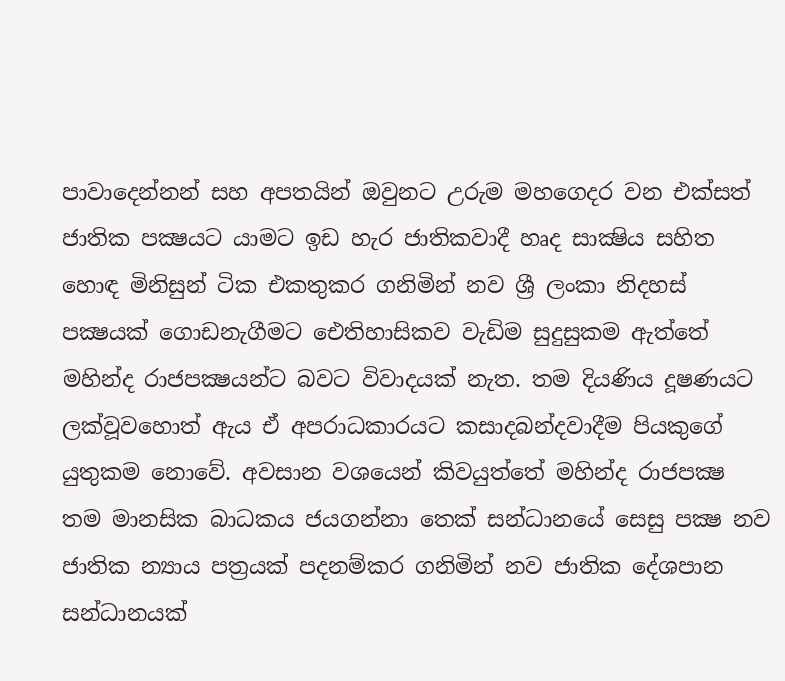පාවාදෙන්නන් සහ අපතයින් ඔවුනට උරුම මහගෙදර වන එක්සත් ජාතික පක්‍ෂයට යාමට ඉඩ හැර ජාතිකවාදී හෘද සාක්‍ෂිය සහිත හොඳ මිනිසුන් ටික එකතුකර ගනිමින් නව ශ්‍රී ලංකා නිදහස් පක්‍ෂයක් ගොඩනැගීමට ඓතිහාසිකව වැඩිම සුදුසුකම ඇත්තේ මහින්ද රාජපක්‍ෂයන්ට බවට විවාදයක් නැත. තම දියණිය දූෂණයට ලක්වූවහොත් ඇය ඒ අපරාධකාරයට කසාදබන්දවාදීම පියකුගේ යුතුකම නොවේ. අවසාන වශයෙන් කිවයුත්තේ මහින්ද රාජපක්‍ෂ තම මානසික බාධකය ජයගන්නා තෙක් සන්ධානයේ සෙසු පක්‍ෂ නව ජාතික න්‍යාය පත්‍රයක් පදනම්කර ගනිමින් නව ජාතික දේශපාන සන්ධානයක්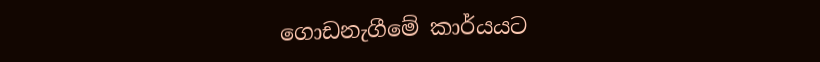ගොඩනැගීමේ කාර්යයට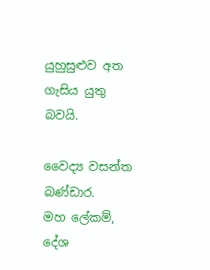යුහුසුළුව අත ගැසිය යුතු බවයි.

වෛද්‍ය වසන්ත බණ්ඩාර.
මහ ලේකම්,
දේශ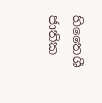හිතෛශී ජාතික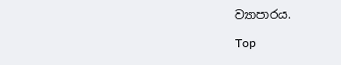ව්‍යාපාරය.

Top